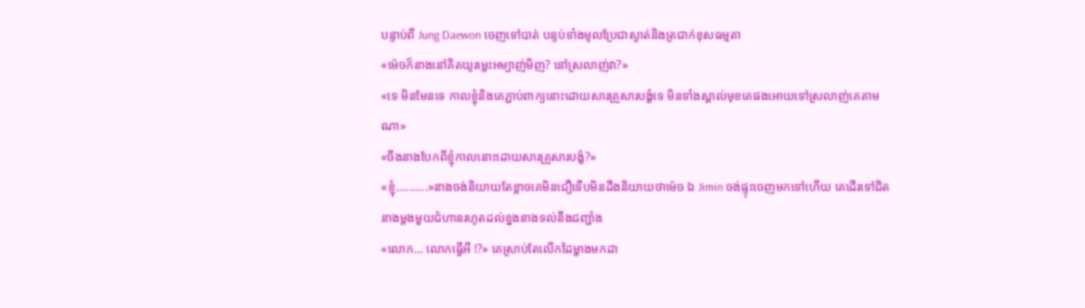បន្ទាប់ពី Jung Daewon ចេញទៅបាត់ បន្ទប់ទាំងមូលប្រែជាស្ងាត់និងត្រជាក់ខុសធម្មតា
«ម៉េចក៏នាងនៅគិតយូរម្លេះអម្បាញ់មិញ? នៅស្រលាញ់វា?»
«ទេ មិនមែនទេ កាលខ្ញុំនិងគេភ្ជាប់ពាក្យនោះដោយសារគ្រួសារបង្ខំទេ មិនទាំងស្គាល់មុខគេផងអោយទៅស្រលាញ់គេតាមណា»
«ចឹងនាងបែកពីខ្ញុំកាលនោះដោយសារគ្រួសារបង្ខំ?»
«ខ្ញុំ..........»នាងចង់និយាយតែខ្លាចគេមិនជឿទើបមិនដឹងនិយាយថាម៉េច ឯ Jimin ចង់ផ្ទុះចេញមកទៅហើយ គេដើរទៅជិតនាងម្តងមួយជំហានរហូតដល់ខ្នងនាងទល់នឹងជញ្ជាំង
«លោក... លោកធ្វើអី !?» គេស្រាប់តែលើកដៃម្ខាងមកដា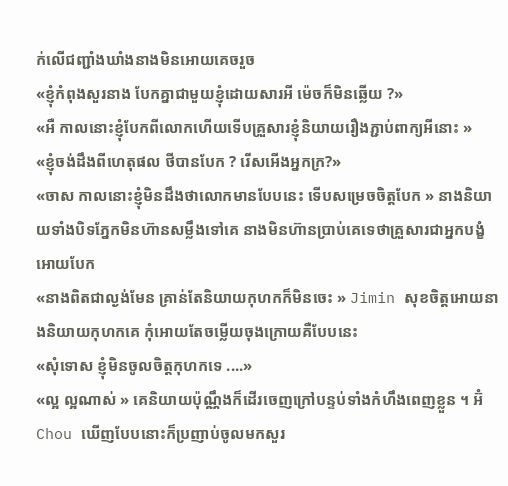ក់លើជញ្ជាំងឃាំងនាងមិនអោយគេចរួច
«ខ្ញុំកំពុងសួរនាង បែកគ្នាជាមួយខ្ញុំដោយសារអី ម៉េចក៏មិនឆ្លើយ ?»
«អឺ កាលនោះខ្ញុំបែកពីលោកហើយទើបគ្រួសារខ្ញុំនិយាយរឿងភ្ជាប់ពាក្យអីនោះ »
«ខ្ញុំចង់ដឹងពីហេតុផល ថីបានបែក ? រើសអើងអ្នកក្រ?»
«ចាស កាលនោះខ្ញុំមិនដឹងថាលោកមានបែបនេះ ទើបសម្រេចចិត្តបែក » នាងនិយាយទាំងបិទភ្នែកមិនហ៊ានសម្លឹងទៅគេ នាងមិនហ៊ានប្រាប់គេទេថាគ្រួសារជាអ្នកបង្ខំអោយបែក
«នាងពិតជាល្ងង់មែន គ្រាន់តែនិយាយកុហកក៏មិនចេះ » Jimin សុខចិត្តអោយនាងនិយាយកុហកគេ កុំអោយតែចម្លើយចុងក្រោយគឺបែបនេះ
«សុំទោស ខ្ញុំមិនចូលចិត្តកុហកទេ ....»
«ល្អ ល្អណាស់ » គេនិយាយប៉ុណ្ណឹងក៏ដើរចេញក្រៅបន្ទប់ទាំងកំហឹងពេញខ្លួន ។ អ៊ំ Chou ឃើញបែបនោះក៏ប្រញាប់ចូលមកសួរ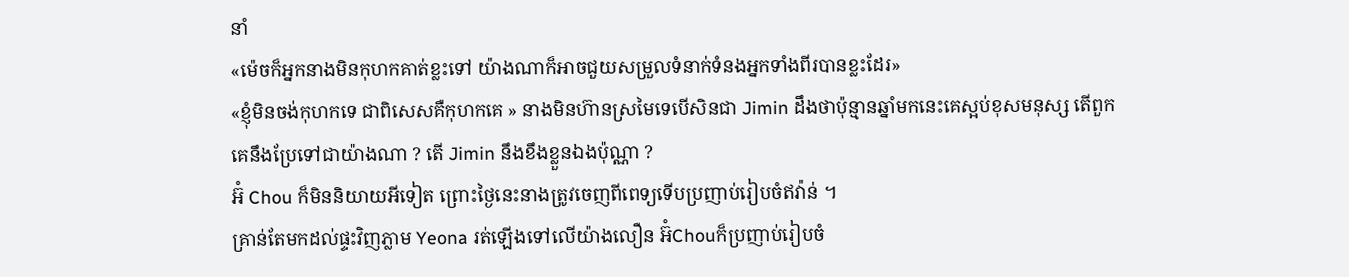នាំ
«ម៉េចក៏អ្នកនាងមិនកុហកគាត់ខ្លះទៅ យ៉ាងណាក៏អាចជួយសម្រួលទំនាក់ទំនងអ្នកទាំងពីរបានខ្លះដែរ»
«ខ្ញុំមិនចង់កុហកទេ ជាពិសេសគឺកុហកគេ » នាងមិនហ៊ានស្រមៃទេបើសិនជា Jimin ដឹងថាប៉ុន្មានឆ្នាំមកនេះគេស្អប់ខុសមនុស្ស តើពួកគេនឹងប្រែទៅជាយ៉ាងណា ? តើ Jimin នឹងខឹងខ្លួនឯងប៉ុណ្ណា ?
អ៊ំ Chou ក៏មិននិយាយអីទៀត ព្រោះថ្ងៃនេះនាងត្រូវចេញពីពេទ្យទើបប្រញាប់រៀបចំឥវ៉ាន់ ។
គ្រាន់តែមកដល់ផ្ទះវិញភ្លាម Yeona រត់ឡើងទៅលើយ៉ាងលឿន អ៊ំChouក៏ប្រញាប់រៀបចំ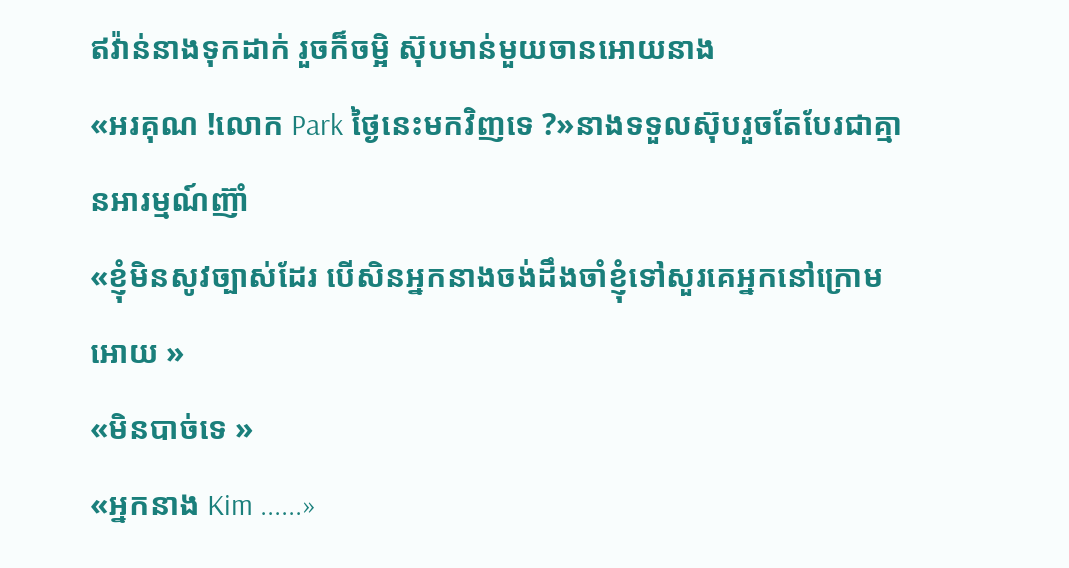ឥវ៉ាន់នាងទុកដាក់ រួចក៏ចម្អិ ស៊ុបមាន់មួយចានអោយនាង
«អរគុណ !លោក Park ថ្ងៃនេះមកវិញទេ ?»នាងទទួលស៊ុបរួចតែបែរជាគ្មានអារម្មណ៍ញ៊ាំ
«ខ្ញុំមិនសូវច្បាស់ដែរ បើសិនអ្នកនាងចង់ដឹងចាំខ្ញុំទៅសួរគេអ្នកនៅក្រោមអោយ »
«មិនបាច់ទេ »
«អ្នកនាង Kim ......»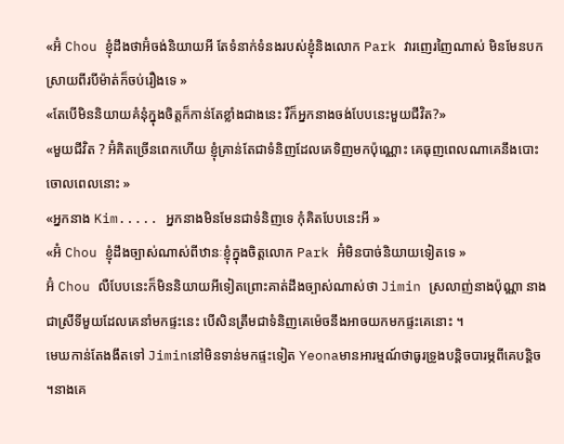«អ៊ំ Chou ខ្ញុំដឹងថាអ៊ំចង់និយាយអី តែទំនាក់ទំនងរបស់ខ្ញុំនិងលោក Park វារញេរញៃណាស់ មិនមែនបកស្រាយពីរបីម៉ាត់ក៏ចប់រឿងទេ »
«តែបើមិននិយាយគំនុំក្នុងចិត្តក៏កាន់តែខ្លាំងជាងនេះ រឺក៏អ្នកនាងចង់បែបនេះមួយជីវិត?»
«មួយជីវិត ? អ៊ំគិតច្រើនពេកហើយ ខ្ញុំគ្រាន់តែជាទំនិញដែលគេទិញមកប៉ុណ្ណោះ គេធុញពេលណាគេនឹងបោះចោលពេលនោះ »
«អ្នកនាង Kim..... អ្នកនាងមិនមែនជាទំនិញទេ កុំគិតបែបនេះអី »
«អ៊ំ Chou ខ្ញុំដឹងច្បាស់ណាស់ពីឋានៈខ្ញុំក្នុងចិត្តលោក Park អ៊ំមិនបាច់និយាយទៀតទេ »
អ៊ំ Chou លឺបែបនេះក៏មិននិយាយអីទៀតព្រោះគាត់ដឹងច្បាស់ណាស់ថា Jimin ស្រលាញ់នាងប៉ុណ្ណា នាងជាស្រីទីមួយដែលគេនាំមកផ្ទះនេះ បើសិនត្រឹមជាទំនិញគេម៉េចនឹងអាចយកមកផ្ទះគេនោះ ។
មេឃកាន់តែងងឹតទៅ Jiminនៅមិនទាន់មកផ្ទះទៀត Yeonaមានអារម្មណ៍ថាធូរទ្រូងបន្តិចបារម្ភពីគេបន្តិច ។នាងគេ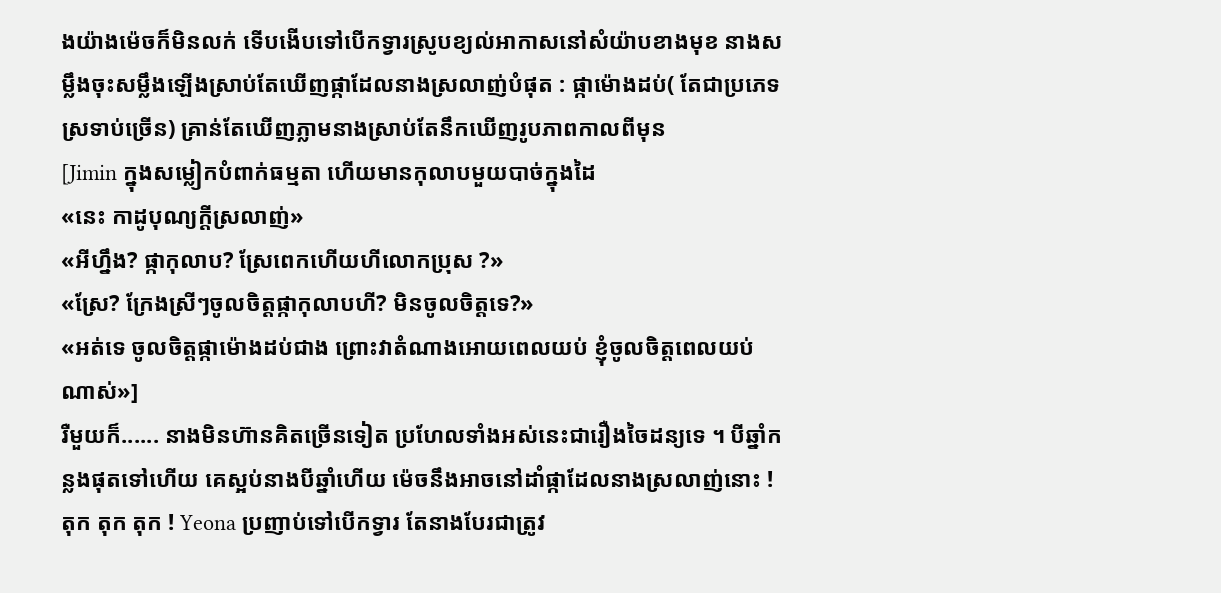ងយ៉ាងម៉េចក៏មិនលក់ ទើបងើបទៅបើកទ្វារស្រូបខ្យល់អាកាសនៅសំយ៉ាបខាងមុខ នាងសម្លឹងចុះសម្លឹងឡើងស្រាប់តែឃើញផ្កាដែលនាងស្រលាញ់បំផុត : ផ្កាម៉ោងដប់( តែជាប្រភេទស្រទាប់ច្រើន) គ្រាន់តែឃើញភ្លាមនាងស្រាប់តែនឹកឃើញរូបភាពកាលពីមុន
[Jimin ក្នុងសម្លៀកបំពាក់ធម្មតា ហើយមានកុលាបមួយបាច់ក្នុងដៃ
«នេះ កាដូបុណ្យក្តីស្រលាញ់»
«អីហ្នឹង? ផ្កាកុលាប? ស្រែពេកហើយហីលោកប្រុស ?»
«ស្រែ? ក្រែងស្រីៗចូលចិត្តផ្កាកុលាបហី? មិនចូលចិត្តទេ?»
«អត់ទេ ចូលចិត្តផ្កាម៉ោងដប់ជាង ព្រោះវាតំណាងអោយពេលយប់ ខ្ញុំចូលចិត្តពេលយប់ណាស់»]
រឺមួយក៏...... នាងមិនហ៊ានគិតច្រើនទៀត ប្រហែលទាំងអស់នេះជារឿងចៃដន្យទេ ។ បីឆ្នាំកន្លងផុតទៅហើយ គេស្អប់នាងបីឆ្នាំហើយ ម៉េចនឹងអាចនៅដាំផ្កាដែលនាងស្រលាញ់នោះ !
តុក តុក តុក ! Yeona ប្រញាប់ទៅបើកទ្វារ តែនាងបែរជាត្រូវ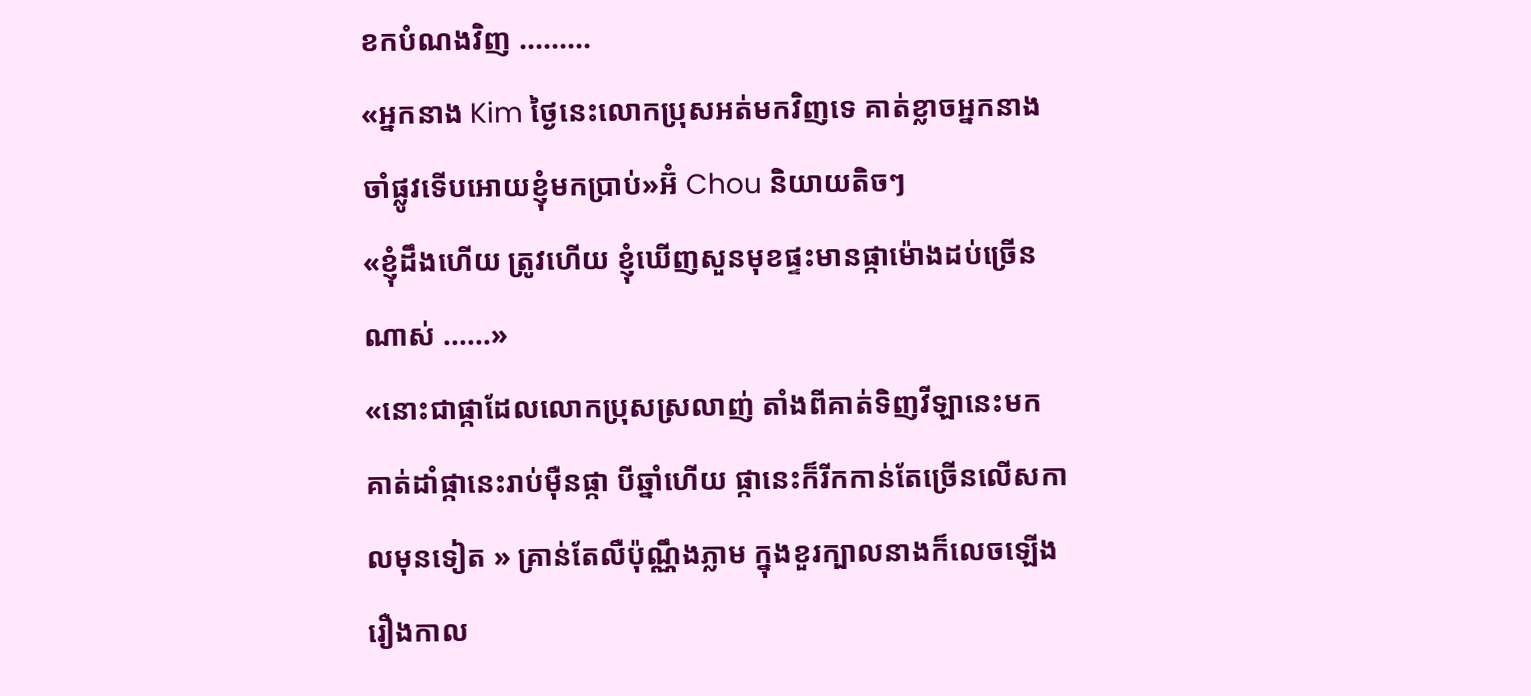ខកបំណងវិញ .........
«អ្នកនាង Kim ថ្ងៃនេះលោកប្រុសអត់មកវិញទេ គាត់ខ្លាចអ្នកនាងចាំផ្លូវទើបអោយខ្ញុំមកប្រាប់»អ៊ំ Chou និយាយតិចៗ
«ខ្ញុំដឹងហើយ ត្រូវហើយ ខ្ញុំឃើញសួនមុខផ្ទះមានផ្កាម៉ោងដប់ច្រើនណាស់ ......»
«នោះជាផ្កាដែលលោកប្រុសស្រលាញ់ តាំងពីគាត់ទិញវីឡានេះមក គាត់ដាំផ្កានេះរាប់ម៉ឺនផ្កា បីឆ្នាំហើយ ផ្កានេះក៏រីកកាន់តែច្រើនលើសកាលមុនទៀត » គ្រាន់តែលឺប៉ុណ្ណឹងភ្លាម ក្នុងខួរក្បាលនាងក៏លេចឡើងរឿងកាល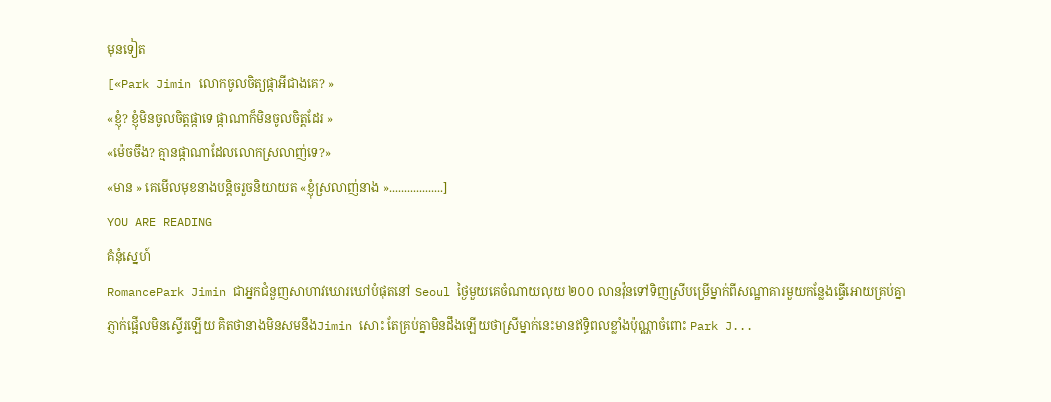មុនទៀត
[«Park Jimin លោកចូលចិត្យផ្កាអីជាងគេ? »
«ខ្ញុំ? ខ្ញុំមិនចូលចិត្តផ្កាទេ ផ្កាណាក៏មិនចូលចិត្តដែរ »
«ម៉េចចឹង? គ្មានផ្កាណាដែលលោកស្រលាញ់ទេ?»
«មាន » គេមើលមុខនាងបន្តិចរួចនិយាយត «ខ្ញុំស្រលាញ់នាង »..................]
YOU ARE READING
គំនុំស្នេហ៍
RomancePark Jimin ជាអ្នកជំនួញសាហាវឃោរឃៅបំផុតនៅ Seoul ថ្ងៃមួយគេចំណាយលុយ ២០០ លានវ៉ុនទៅទិញស្រីបម្រើម្នាក់ពីសណ្ឋាគារមួយកន្លែងធ្វើអោយគ្រប់គ្នាភ្ញាក់ផ្អើលមិនស្ទើរឡើយ គិតថានាងមិនសមនឹងJimin សោះ តែគ្រប់គ្នាមិនដឹងឡើយថាស្រីម្នាក់នេះមានឥទ្ធិពលខ្លាំងប៉ុណ្ណាចំពោះ Park J...